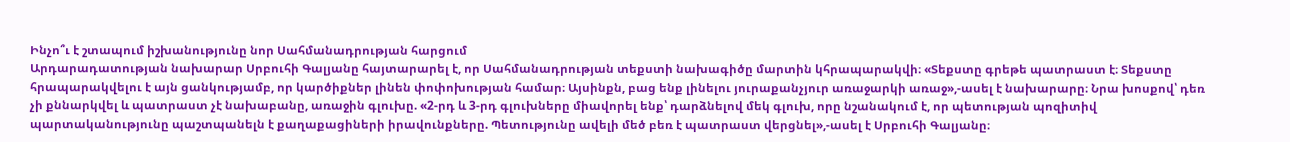Ինչո՞ւ է շտապում իշխանությունը նոր Սահմանադրության հարցում
Արդարադատության նախարար Սրբուհի Գալյանը հայտարարել է, որ Սահմանադրության տեքստի նախագիծը մարտին կհրապարակվի։ «Տեքստը գրեթե պատրաստ է։ Տեքստը հրապարակվելու է այն ցանկությամբ, որ կարծիքներ լինեն փոփոխության համար։ Այսինքն, բաց ենք լինելու յուրաքանչյուր առաջարկի առաջ»,-ասել է նախարարը։ Նրա խոսքով՝ դեռ չի քննարկվել և պատրաստ չէ նախաբանը, առաջին գլուխը. «2-րդ և 3-րդ գլուխները միավորել ենք՝ դարձնելով մեկ գլուխ, որը նշանակում է, որ պետության պոզիտիվ պարտականությունը պաշտպանելն է քաղաքացիների իրավունքները. Պետությունը ավելի մեծ բեռ է պատրաստ վերցնել»,-ասել է Սրբուհի Գալյանը։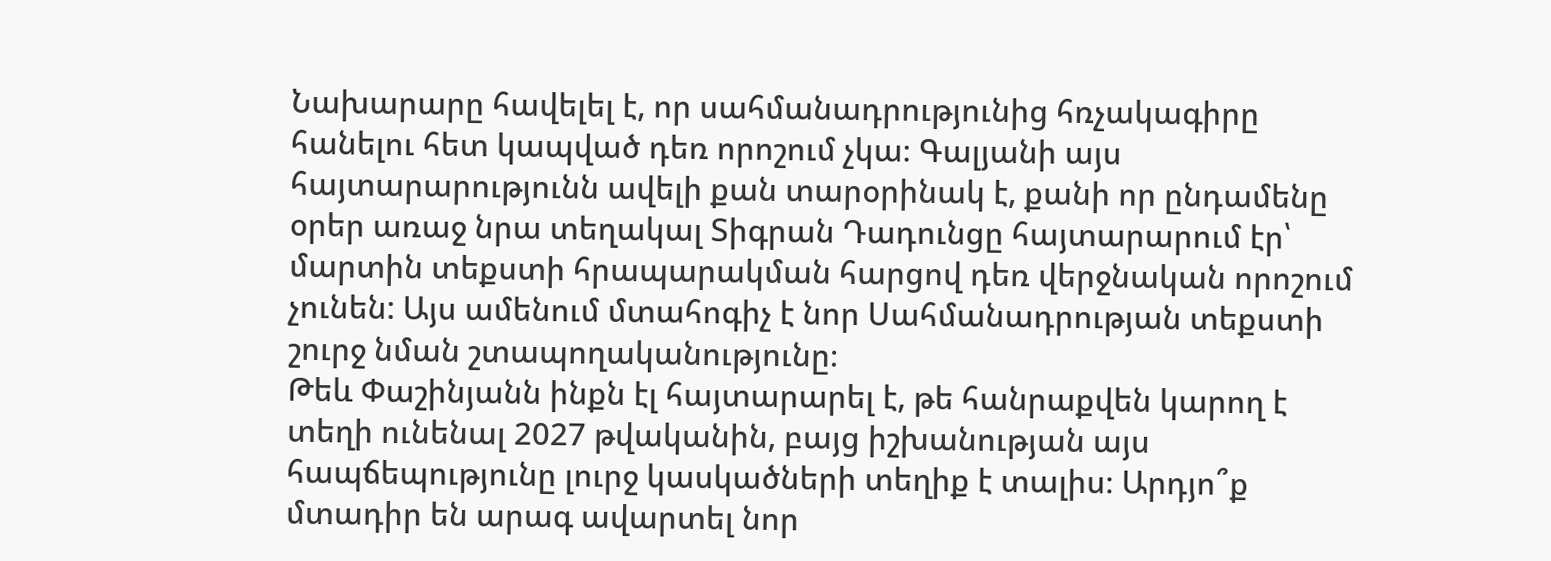Նախարարը հավելել է, որ սահմանադրությունից հռչակագիրը հանելու հետ կապված դեռ որոշում չկա։ Գալյանի այս հայտարարությունն ավելի քան տարօրինակ է, քանի որ ընդամենը օրեր առաջ նրա տեղակալ Տիգրան Դադունցը հայտարարում էր՝ մարտին տեքստի հրապարակման հարցով դեռ վերջնական որոշում չունեն: Այս ամենում մտահոգիչ է նոր Սահմանադրության տեքստի շուրջ նման շտապողականությունը։
Թեև Փաշինյանն ինքն էլ հայտարարել է, թե հանրաքվեն կարող է տեղի ունենալ 2027 թվականին, բայց իշխանության այս հապճեպությունը լուրջ կասկածների տեղիք է տալիս։ Արդյո՞ք մտադիր են արագ ավարտել նոր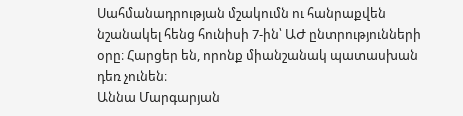Սահմանադրության մշակումն ու հանրաքվեն նշանակել հենց հունիսի 7-ին՝ ԱԺ ընտրությունների օրը։ Հարցեր են, որոնք միանշանակ պատասխան դեռ չունեն։
Աննա Մարգարյան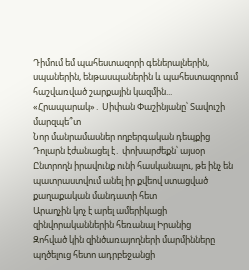Դիմում եմ պահեստազորի գեներալներին, սպաներին, ենթասպաներին և պահեստազորում հաշվառված շարքային կազմին...
«Հրապարակ»․ Սիփան Փաշինյանը՝ Տավուշի մարզպե՞տ
Նոր մանրամասներ ողբերգական դեպքից
Դոլարն էժանացել է․ փոխարժեքն՝ այսօր
Ընտրողն իրավունք ունի հասկանալու, թե ինչ են պատրաստվում անել իր քվեով ստացված քաղաքական մանդատի հետ
Արաղչին կոչ է արել ամերիկացի զինվորականներին հեռանալ Իրանից
Զոհված կին զինծառայողների մարմինները պղծելուց հետո ադրբեջանցի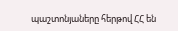պաշտոնյաները հերթով ՀՀ են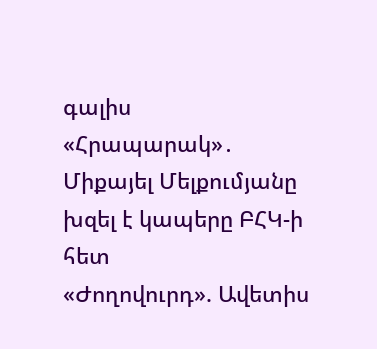գալիս
«Հրապարակ»․ Միքայել Մելքումյանը խզել է կապերը ԲՀԿ-ի հետ
«Ժողովուրդ». Ավետիս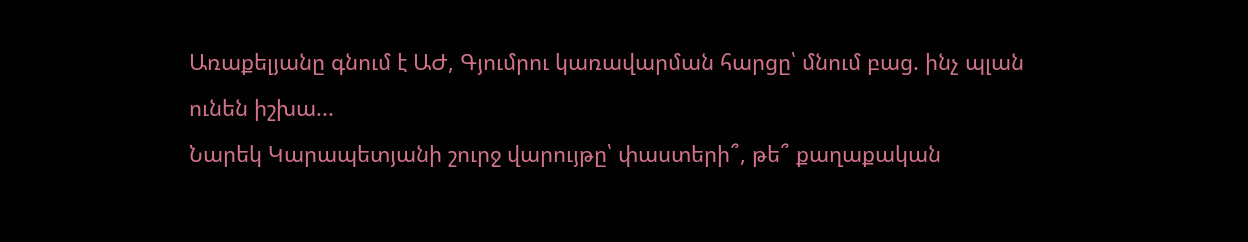Առաքելյանը գնում է ԱԺ, Գյումրու կառավարման հարցը՝ մնում բաց. ինչ պլան ունեն իշխա...
Նարեկ Կարապետյանի շուրջ վարույթը՝ փաստերի՞, թե՞ քաղաքական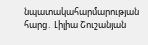նպատակահարմարության հարց․ Լիլիա Շուշանյան